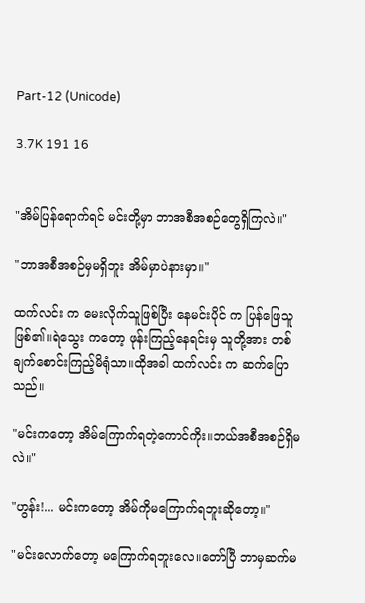Part-12 (Unicode)

3.7K 191 16


"အိမ်ပြန်ရောက်ရင် မင်းတို့မှာ ဘာအစီအစဉ်တွေရှိကြလဲ။"

"ဘာအစီအစဉ်မှမရှိဘူး အိမ်မှာပဲနားမှာ။"

ထက်လင်း က မေးလိုက်သူဖြစ်ပြီး နေမင်းပိုင် က ပြန်ဖြေသူဖြစ်၏။ရဲသွေး ကတော့ ဖုန်းကြည့်နေရင်းမှ သူတို့အား တစ်ချက်စောင်းကြည့်မိရုံသာ။ထိုအခါ ထက်လင်း က ဆက်ပြောသည်။

"မင်းကတော့ အိမ်ကြောက်ရတဲ့ကောင်ကိုး။ဘယ်အစီအစဉ်ရှိမလဲ။"

"ဟွန်း!... မင်းကတော့ အိမ်ကိုမကြောက်ရဘူးဆိုတော့။"

"မင်းလောက်တော့ မကြောက်ရဘူးလေ။တော်ပြီ ဘာမှဆက်မ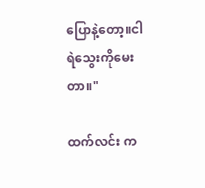ပြောနဲ့တော့။ငါ ရဲသွေးကိုမေးတာ။"

ထက်လင်း က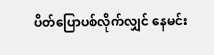ပိတ်ပြောပစ်လိုက်လျှင် နေမင်း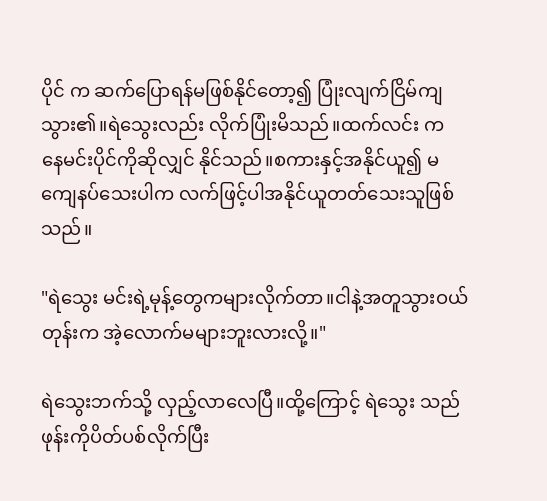ပိုင် က ဆက်ပြောရန်မဖြစ်နိုင်တော့၍ ပြုံးလျက်ငြိမ်ကျသွား၏။ရဲသွေးလည်း လိုက်ပြုံးမိသည်။ထက်လင်း က နေမင်းပိုင်ကိုဆိုလျှင် နိုင်သည်။စကားနှင့်အနိုင်ယူ၍ မကျေနပ်သေးပါက လက်ဖြင့်ပါအနိုင်ယူတတ်သေးသူဖြစ်သည်။

"ရဲသွေး မင်းရဲ့မုန့်တွေကများလိုက်တာ။ငါနဲ့အတူသွားဝယ်တုန်းက အဲ့လောက်မများဘူးလားလို့။"

ရဲသွေးဘက်သို့ လှည့်လာလေပြီ။ထို့ကြောင့် ရဲသွေး သည် ဖုန်းကိုပိတ်ပစ်လိုက်ပြီး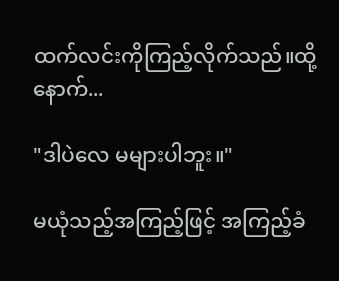ထက်လင်းကိုကြည့်လိုက်သည်။ထို့နောက်...

"ဒါပဲလေ မများပါဘူး။"

မယုံသည့်အကြည့်ဖြင့် အကြည့်ခံ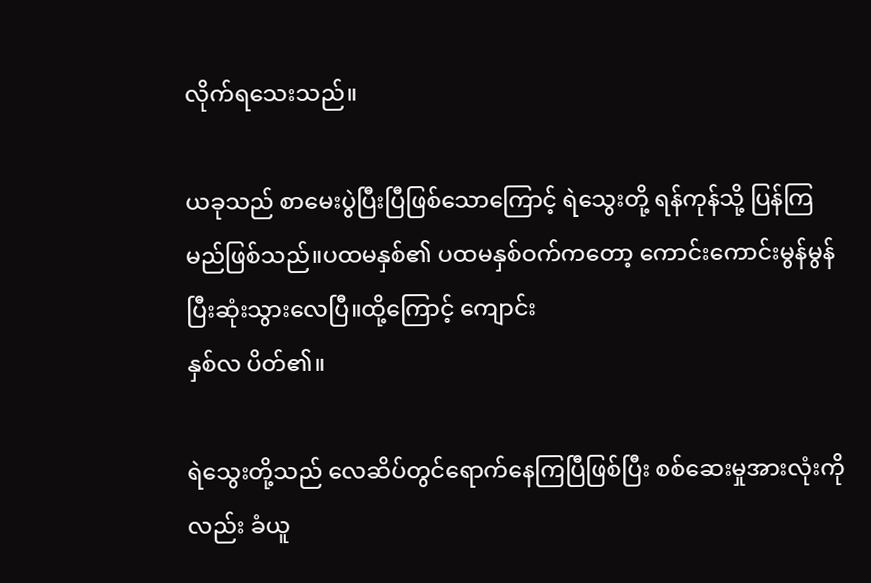လိုက်ရသေးသည်။

ယခုသည် စာမေးပွဲပြီးပြီဖြစ်‌သောကြောင့် ရဲသွေးတို့ ရန်ကုန်သို့ ပြန်ကြမည်ဖြစ်သည်။ပထမနှစ်၏ ပထမနှစ်ဝက်ကတော့ ကောင်းကောင်းမွန်မွန် ပြီးဆုံးသွားလေပြီ။ထို့ကြောင့် ကျောင်း
နှစ်လ ပိတ်၏။

ရဲသွေးတို့သည် လေဆိပ်တွင်ရောက်နေကြပြီဖြစ်ပြီး စစ်ဆေးမှုအားလုံးကိုလည်း ခံယူ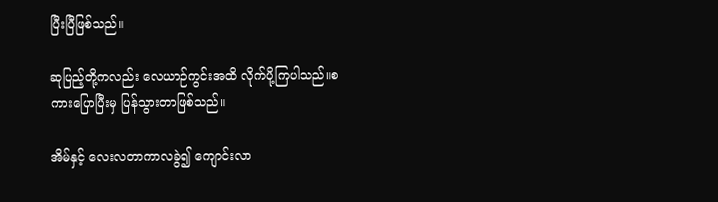ပြီးပြီဖြစ်သည်။

ဆုပြည့်တို့ကလည်း လေယာဉ်ကွင်းအထိ လိုက်ပို့ကြပါသည်။စကားပြောပြီးမှ ပြန်သွားတာဖြစ်သည်။

အိမ်နှင့် လေးလတာကာလခွဲ၍ ကျောင်းလာ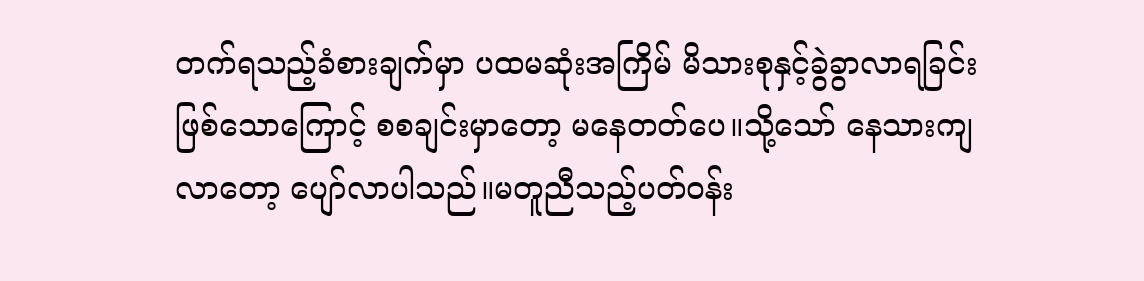တက်ရသည့်ခံစားချက်မှာ ပထမဆုံးအကြိမ် မိသားစုနှင့်ခွဲခွာလာရခြင်းဖြစ်သောကြောင့် စစချင်းမှာတော့ မနေတတ်ပေ။သို့သော် နေသားကျလာတော့ ပျော်လာပါသည်။မတူညီသည့်ပတ်ဝန်း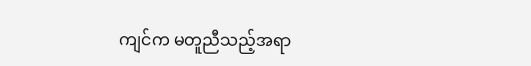ကျင်က မတူညီသည့်အရာ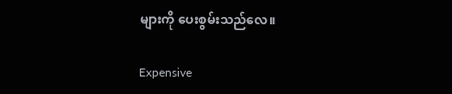များကို ပေးစွမ်းသည်လေ။

Expensive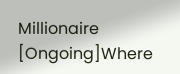Millionaire [Ongoing]Where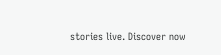stories live. Discover now